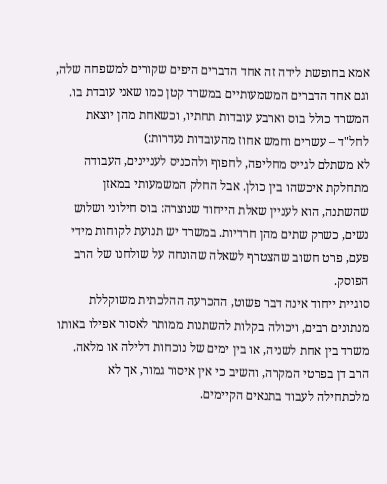אמא בחופשת לידה זה אחד הדברים היפים שקורים למשפחה שלה, וגם אחד הדברים המשמעותיים במשרד קטן כמו שאני עובדת בו. המשרד כולל בוס וארבע עובדות תחתיו, וכשאחת מהן יוצאת לחל"ד – עשרים וחמש אחוז מהעובדות נעדרות:)
לא משתלם לגייס מחליפה, לחפוף ולהכניס לעניינים, העבודה מתחלקת איכשהו בין כולן. אבל החלק המשמעותי במאזן שהשתנה, הוא לעניין שאלת הייחוד שנוצרה: בוס חילוני ושלוש נשים, כשרק שתים מהן חרדיות. במשרד יש תנועת לקוחות מידי פעם, פרט חשוב שהצטרף לשאלה שהונחה על שולחנו של הרב הפוסק.
סוגיית ייחוד אינה דבר פשוט, ההכרעה ההלכתית משוקללת מנתונים רבים, ויכולה בקלות להשתנות ממותר לאסור אפילו באותו משרד בין אחת לשניה, או בין ימים של נוכחות דלילה או מלאה.
הרב דן בפרטי המקרה, והשיב כי אין איסור גמור, אך לא מלכתחילה לעבוד בתנאים הקיימים.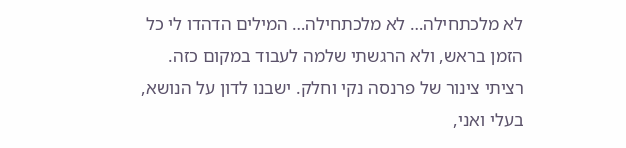לא מלכתחילה… לא מלכתחילה… המילים הדהדו לי כל הזמן בראש, ולא הרגשתי שלמה לעבוד במקום כזה. רציתי צינור של פרנסה נקי וחלק. ישבנו לדון על הנושא, בעלי ואני,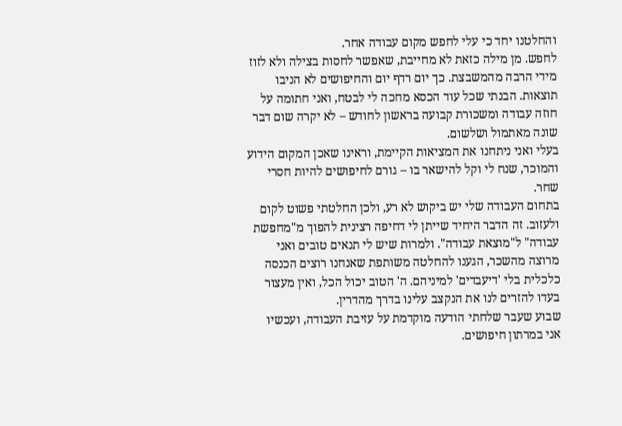והחלטנו יחד כי עלי לחפש מקום עבודה אחר.
לחפש. מן מילה כזאת לא מחייבת, שאפשר לחסות בצילה ולא לזוז מידי הרבה מהמשבצת. כך יום רדף יום והחיפושים לא הניבו תוצאות. הבנתי שכל עוד הכסא מחכה לי לבטח, ואני חתומה על חוזה עבודה ומשכורת קבועה בראשון לחודש – לא יקרה שום דבר שונה מאתמול ושלשום.
בעלי ואני ניתחנו את המציאות הקיימת, וראינו שאכן המקום הידוע והמוכר, שנח לי וקל להישאר בו – גורם לחיפושים להיות חסרי שחר.
בתחום העבודה שלי יש ביקוש לא רע, ולכן החלטתי פשוט לקום ולעזוב. זה הדבר היחיד שייתן לי דחיפה רצינית להפוך מ"מחפשת עבודה" ל"מוצאת עבודה". ולמרות שיש לי תנאים טובים ואני מרוצה מהשכר, הגענו להחלטה משותפת שאנחנו רוצים הכנסה כלכלית בלי 'דיעבדים' למיניהם. ה' הטוב יכול הכל, ואין מעצור בעדו להזרים לנו את הנקצב עלינו בדרך מהדרין.
שבוע שעבר שלחתי הודעה מוקדמת על עזיבת העבודה, ועכשיו אני במרתון חיפושים.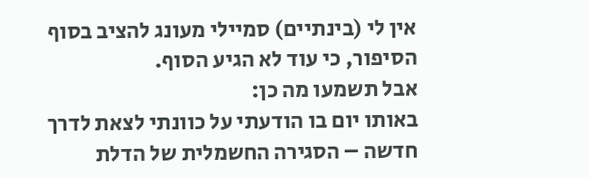אין לי (בינתיים) סמיילי מעונג להציב בסוף הסיפור, כי עוד לא הגיע הסוף.
אבל תשמעו מה כן:
באותו יום בו הודעתי על כוונתי לצאת לדרך חדשה – הסגירה החשמלית של הדלת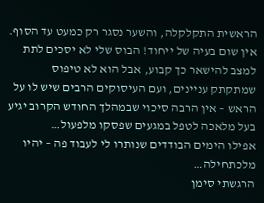הראשית התקלקלה, והשער נסגר רק כמעט עד הסוף. אין שום בעיה של ייחוד! הבוס שלי לא יסכים לתת למצב להישאר כך קבוע, אבל הוא לא טיפוס שמתקתק עניינים, ועם העיסוקים הרבים שיש לו על הראש – אין הרבה סיכוי שבמהלך החודש הקרוב יגיע בעל מלאכה לטפל במגעים שפסקו מלפעול…
אפילו הימים הבודדים שנותרו לי לעבוד פה – יהיו מלכתחילה…
הרגשתי סימן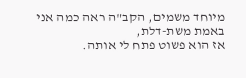מיוחד משמים, הקב"ה ראה כמה אני באמת משת-דלת,
אז הוא פשוט פתח לי אותה.